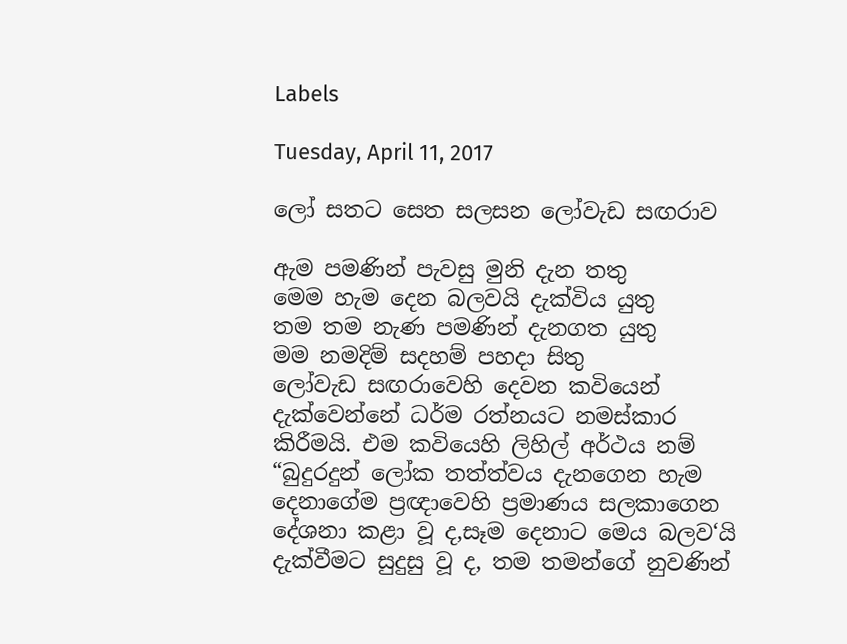Labels

Tuesday, April 11, 2017

ලෝ සතට සෙත සලසන ලෝවැඩ සඟරාව

ඇම පමණින් පැවසු මුනි දැන තතු
මෙම හැම දෙන බලවයි දැක්විය යුතු
තම තම නැණ පමණින් දැනගත යුතු
මම නමදිම් සදහම් පහදා සිතු
ලෝවැඩ සඟරාවෙහි දෙවන කවියෙන් දැක්වෙන්නේ ධර්ම රත්නයට නමස්කාර කිරීමයි. එම කවියෙහි ලිහිල් අර්ථය නම් “බුදුරදුන් ලෝක තත්ත්වය දැනගෙන හැම දෙනාගේම ප්‍රඥාවෙහි ප්‍රමාණය සලකාගෙන දේශනා කළා වූ ද,සෑම දෙනාට මෙය බලව‘යි දැක්වීමට සුදුසු වූ ද, තම තමන්ගේ නුවණින්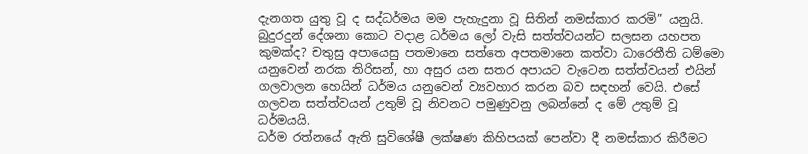දැනගත යුතු වූ ද සද්ධර්මය මම පැහැදුනා වූ සිතින් නමස්කාර කරමි” යනුයි. බුදුරදුන් දේශනා කොට වදාළ ධර්මය ලෝ වැසි සත්ත්වයන්ට සලසන යහපත කුමක්ද? චතුසු අපායෙසු පතමානෙ සත්තෙ අපතමානෙ කත්වා ධාරෙතීති ධම්මො යනුවෙන් නරක තිරිසන්, හා අසුර යන සතර අපායට වැටෙන සත්ත්වයන් එයින් ගලවාලන හෙයින් ධර්මය යනුවෙන් ව්‍යවහාර කරන බව සඳහන් වෙයි. එසේ ගලවන සත්ත්වයන් උතුම් වූ නිවනට පමුණුවනු ලබන්නේ ද මේ උතුම් වූ ධර්මයයි.
ධර්ම රත්නයේ ඇති සුවිශේෂී ලක්ෂණ කිහිපයක් පෙන්වා දී නමස්කාර කිරීමට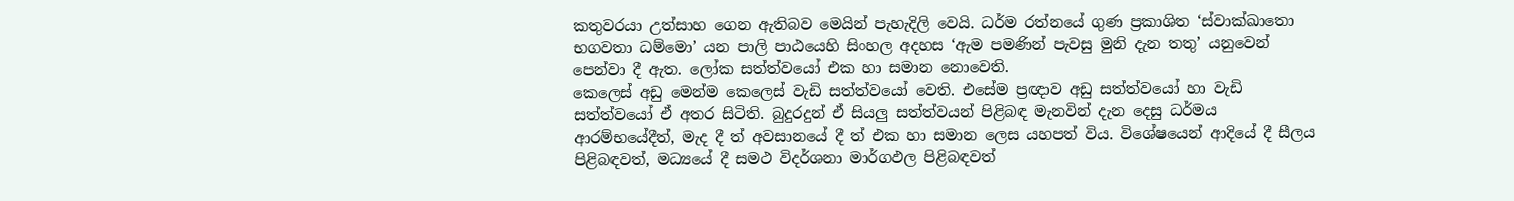කතුවරයා උත්සාහ ගෙන ඇතිබව මෙයින් පැහැදිලි වෙයි. ධර්ම රත්නයේ ගුණ ප්‍රකාශිත ‘ස්වාක්ඛාතො භගවතා ධම්මො’ යන පාලි පාඨයෙහි සිංහල අදහස ‘ඇම පමණින් පැවසු මුනි දැන තතු’ යනුවෙන් පෙන්වා දී ඇත. ලෝක සත්ත්වයෝ එක හා සමාන නොවෙති.
කෙලෙස් අඩු මෙන්ම කෙලෙස් වැඩි සත්ත්වයෝ වෙති. එසේම ප්‍රඥාව අඩු සත්ත්වයෝ හා වැඩි සත්ත්වයෝ ඒ අතර සිටිති. බුදුරදුන් ඒ සියලු සත්ත්වයන් පිළිබඳ මැනවින් දැන දෙසු ධර්මය ආරම්භයේදීත්, මැද දී ත් අවසානයේ දී ත් එක හා සමාන ලෙස යහපත් විය. විශේෂයෙන් ආදියේ දී සීලය පිළිබඳවත්, මධ්‍යයේ දී සමථ විදර්ශනා මාර්ගඵල පිළිබඳවත්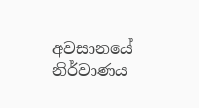අවසානයේ නිර්වාණය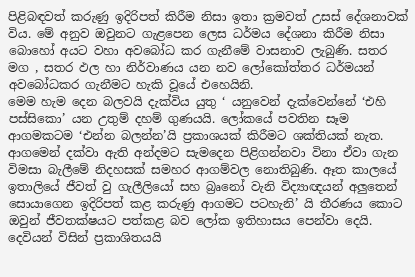පිළිබඳවත් කරුණු ඉදිරිපත් කිරීම නිසා ඉතා ක්‍රමවත් උසස් දේශනාවක් විය. මේ අනුව ඔවුනට ගැළපෙන ලෙස ධර්මය දේශනා කිරීම නිසා බොහෝ අයට වහා අවබෝධ කර ගැනීමේ වාසනාව ලැබුණි. සතර මග , සතර ඵල හා නිර්වාණය යන නව ලෝකෝත්තර ධර්මයන් අවබෝධකර ගැනීමට හැකි වූයේ එහෙයිනි.
මෙම හැම දෙන බලවයි දැක්විය යුතු ‘ යනුවෙන් දැක්වෙන්නේ ‘එහි පස්සිකො’ යන උතුම් දහම් ගුණයයි. ලෝකයේ පවතින සෑම ආගමකටම ‘එන්න බලන්න’යි ප්‍රකාශයක් කිරීමට ශක්තියක් නැත. ආගමෙන් දක්වා ඇති අන්දමට සැමදෙන පිළිගන්නවා විනා ඒවා ගැන විමසා බැලීමේ නිදහසක් සමහර ආගම්වල නොතිබුණි. ඈත කාලයේ ඉතාලියේ ජීවත් වු ගැලීලියෝ සහ බ්‍රෘනෝ වැනි විද්‍යාඥයන් අලුතෙන් සොයාගෙන ඉදිරිපත් කළ කරුණු ආගමට පටහැනි’ යි තීරණය කොට ඔවුන් ජීවතක්ෂයට පත්කළ බව ලෝක ඉතිහාසය පෙන්වා දෙයි. දෙවියන් විසින් ප්‍රකාශිතයයි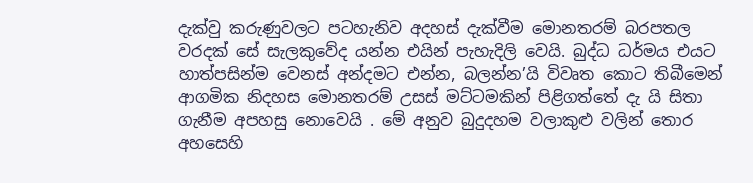දැක්වු කරුණුවලට පටහැනිව අදහස් දැක්වීම මොනතරම් බරපතල වරදක් සේ සැලකුවේද යන්න එයින් පැහැදිලි වෙයි. බුද්ධ ධර්මය එයට හාත්පසින්ම වෙනස් අන්දමට එන්න, බලන්න’යි විවෘත කොට තිබීමෙන් ආගමික නිදහස මොනතරම් උසස් මට්ටමකින් පිළිගත්තේ දැ යි සිතා ගැනීම අපහසු නොවෙයි . මේ අනුව බුදුදහම වලාකුළු වලින් තොර අහසෙහි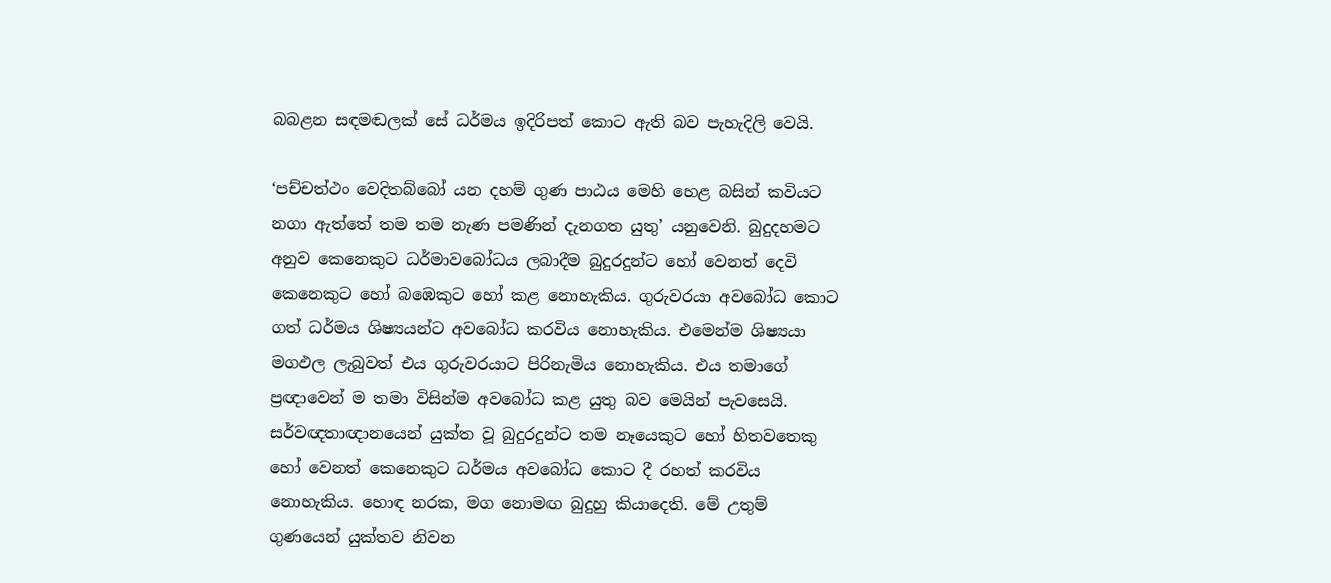බබළන සඳමඬලක් සේ ධර්මය ඉදිරිපත් කොට ඇති බව පැහැදිලි වෙයි.

‘පච්චත්ථං වෙදිතබ්බෝ යන දහම් ගුණ පාඨය මෙහි හෙළ බසින් කවියට නගා ඇත්තේ තම තම නැණ පමණින් දැනගත යුතු’ යනුවෙනි. බුදුදහමට අනුව කෙනෙකුට ධර්මාවබෝධය ලබාදීම බුදුරදුන්ට හෝ වෙනත් දෙවි කෙනෙකුට හෝ බඹෙකුට හෝ කළ නොහැකිය. ගුරුවරයා අවබෝධ කොට ගත් ධර්මය ශිෂ්‍යයන්ට අවබෝධ කරවිය නොහැකිය. එමෙන්ම ශිෂ්‍යයා මගඵල ලැබුවත් එය ගුරුවරයාට පිරිනැමිය නොහැකිය. එය තමාගේ ප්‍රඥාවෙන් ම තමා විසින්ම අවබෝධ කළ යුතු බව මෙයින් පැවසෙයි. සර්වඥතාඥානයෙන් යුක්ත වූ බුදුරදුන්ට තම නෑයෙකුට හෝ හිතවතෙකු හෝ වෙනත් කෙනෙකුට ධර්මය අවබෝධ කොට දී රහත් කරවිය නොහැකිය. හොඳ නරක, මග නොමඟ බුදුහු කියාදෙති. මේ උතුම් ගුණයෙන් යුක්තව නිවන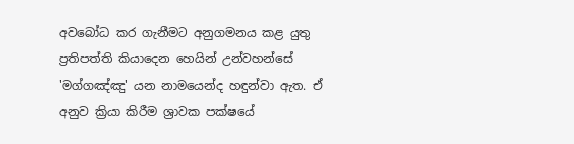අවබෝධ කර ගැනීමට අනුගමනය කළ යුතු ප්‍රතිපත්ති කියාදෙන හෙයින් උන්වහන්සේ 'මග්ගඤ්ඤු' යන නාමයෙන්ද හඳුන්වා ඇත. ඒ අනුව ක්‍රියා කිරීම ශ්‍රාවක පක්ෂයේ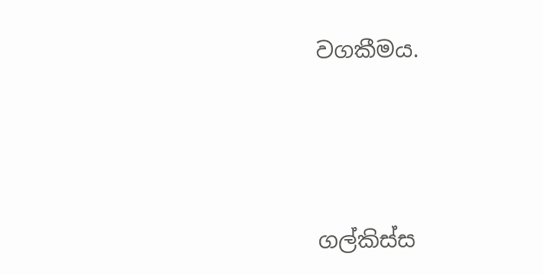වගකීමය.




ගල්කිස්ස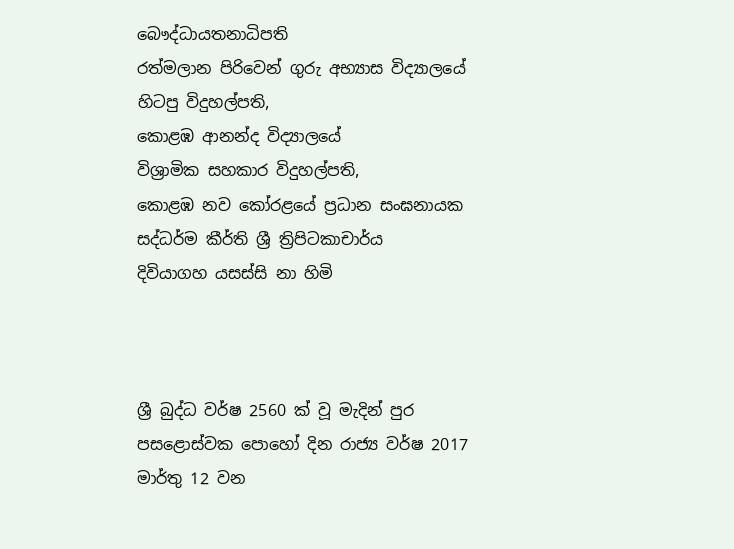බෞද්ධායතනාධිපති
රත්මලාන පිරිවෙන් ගුරු අභ්‍යාස විද්‍යාලයේ
හිටපු විදුහල්පති,
කොළඹ ආනන්ද විද්‍යාලයේ
විශ්‍රාමික සහකාර විදුහල්පති,
කොළඹ නව කෝරළයේ ප්‍රධාන සංඝනායක
සද්ධර්ම කීර්ති ශ්‍රී ත්‍රිපිටකාචාර්ය
දිවියාගහ යසස්සි නා හිමි



ශ්‍රී බුද්ධ වර්ෂ 2560 ක් වූ ‍මැදින් පුර පසළොස්වක පොහෝ දින රාජ්‍ය වර්ෂ 2017 මාර්තු 12 වන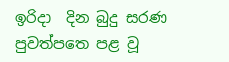ඉරිදා  දින බුදු සරණ පුවත්පත‍ෙ පළ වූ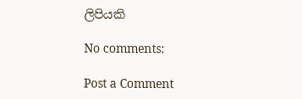ලිපියකි

No comments:

Post a Comment